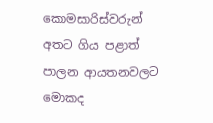කොමසාරිස්වරුන් අතට ගිය පළාත් පාලන ආයතනවලට මොකද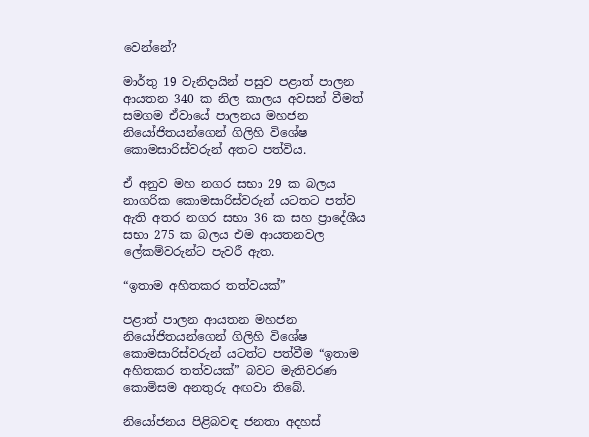වෙන්නේ?

මාර්තු 19 වැනිදායින් පසුව පළාත් පාලන ආයතන 340 ක නිල කාලය අවසන් වීමත් සමගම ඒවායේ පාලනය මහජන නියෝජිතයන්ගෙන් ගිලිහි විශේෂ කොමසාරිස්වරුන් අතට පත්විය.

ඒ අනුව මහ නගර සභා 29 ක බලය නාගරික කොමසාරිස්වරුන් යටතට පත්ව ඇති අතර නගර සභා 36 ක සහ ප්‍රාදේශීය සභා 275 ක බලය එම ආයතනවල ලේකම්වරුන්ට පැවරී ඇත.

“ඉතාම අහිතකර තත්වයක්”

පළාත් පාලන ආයතන මහජන නියෝජිතයන්ගෙන් ගිලිහි විශේෂ කොමසාරිස්වරුන් යටත්ට පත්වීම “ඉතාම අහිතකර තත්වයක්” බවට මැතිවරණ කොමිසම අනතුරු අඟවා තිබේ.

නියෝජනය පිළිබවඳ ජනතා අදහස්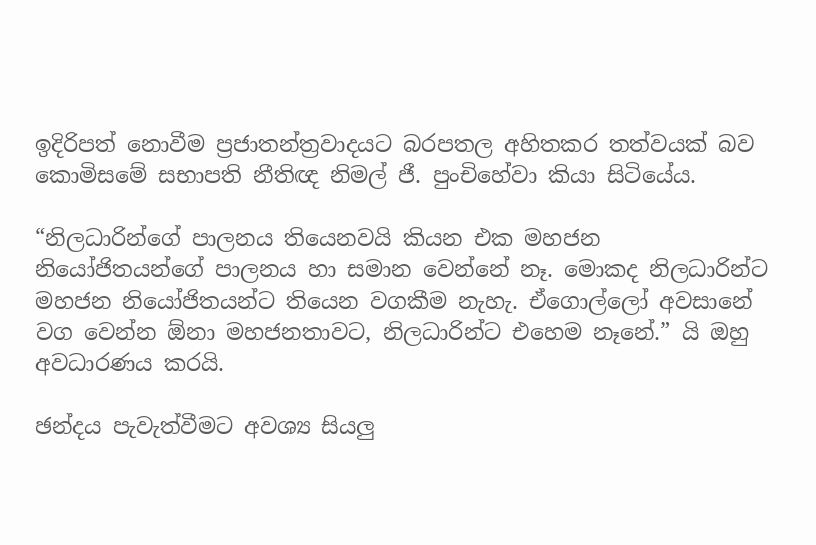ඉදිරිපත් නොවීම ප්‍රජාතන්ත්‍රවාදයට බරපතල අහිතකර තත්වයක් බව කොමිසමේ සභාපති නීතිඥ නිමල් ජී. පුංචිහේවා කියා සිටියේය.

“නිලධාරින්ගේ පාලනය තියෙනවයි කියන එක මහජන නියෝජිතයන්ගේ පාලනය හා සමාන වෙන්නේ නෑ. මොකද නිලධාරින්ට මහජන නියෝජිතයන්ට තියෙන වගකීම නැහැ. ඒගොල්ලෝ අවසානේ වග වෙන්න ඕනා මහජනතාවට, නිලධාරින්ට එහෙම නෑනේ.” යි ඔහු අවධාරණය කරයි.

ඡන්දය පැවැත්වීමට අවශ්‍ය සියලු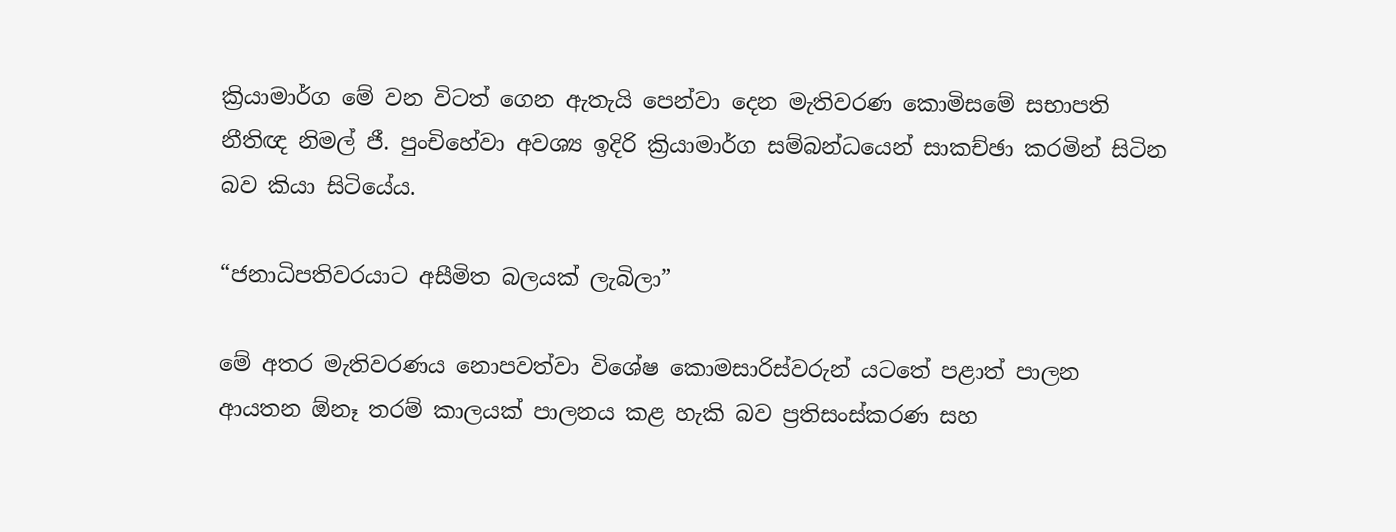ක්‍රියාමාර්ග මේ වන විටත් ගෙන ඇතැයි පෙන්වා දෙන මැතිවරණ කොමිසමේ සභාපති නීතිඥ නිමල් ජී. පුංචිහේවා අවශ්‍ය ඉදිරි ක්‍රියාමාර්ග සම්බන්ධයෙන් සාකච්ඡා කරමින් සිටින බව කියා සිටියේය.

“ජනාධිපතිවරයාට අසීමිත බලයක් ලැබිලා”

මේ අතර මැතිවරණය නොපවත්වා විශේෂ කොමසාරිස්වරුන් යටතේ පළාත් පාලන ආයතන ඕනෑ තරම් කාලයක් පාලනය කළ හැකි බව ප්‍රතිසංස්කරණ සහ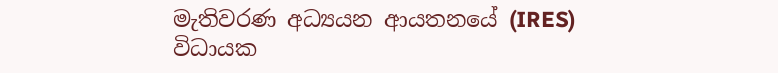මැතිවරණ අධ්‍යයන ආයතනයේ (IRES) විධායක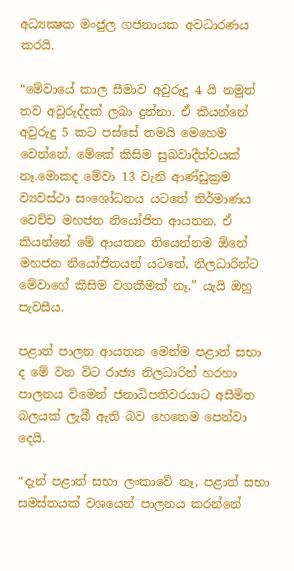අධ්‍යක්‍ෂක මංජුල ගජනායක අවධාරණය කරයි.

“මේවායේ කාල සීමාව අවුරුදු 4 යි නමුත් තව අවුරුද්දක් ලබා දුන්නා. ඒ කියන්නේ අවුරුදු 5 කට පස්සේ තමයි මෙහෙම වෙන්නේ. මේකේ කිසිම සුබවාදීත්වයක් නෑ.මොකද මේවා 13 වැනි ආණ්ඩුක්‍රම ව්‍යවස්ථා සංශෝධනය යටතේ නිර්මාණය වෙච්ච මහජන නියෝජිත ආයතන. ඒ කියන්නේ මේ ආයතන තියෙන්නම ඕනේ මහජන නියෝජිතයන් යටතේ, නිලධාරින්ට මේවාගේ කිසිම වගකීමක් නෑ.” යැයි ඔහු  පැවසීය.

පළාත් පාලන ආයතන මෙන්ම පළාත් සභා ද මේ වන විට රාජ්‍ය නිලධාරින් හරහා පාලනය විමෙන් ජනාධිපතිවරයාට අසීමිත බලයක් ලැබී ඇති බව හෙතෙම පෙන්වා දෙයි.

“දැන් පළාත් සභා ලංකාවේ නෑ, පළාත් සභා සමස්තයක් වශයෙන් පාලනය කරන්නේ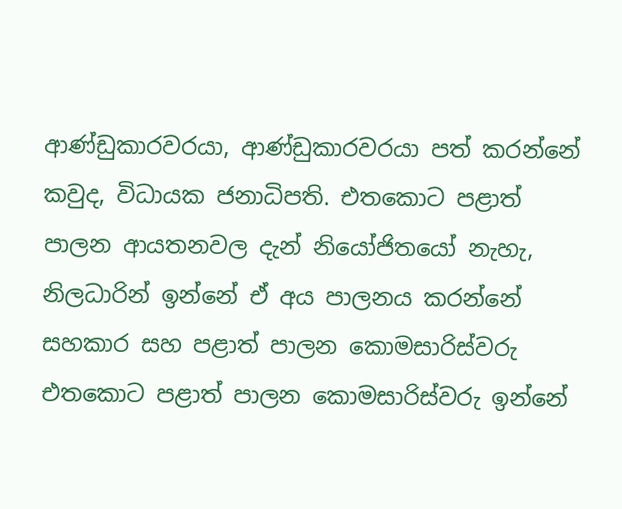ආණ්ඩුකාරවරයා, ආණ්ඩුකාරවරයා පත් කරන්නේ කවුද, විධායක ජනාධිපති. එතකොට පළාත් පාලන ආයතනවල දැන් නියෝජිතයෝ නැහැ, නිලධාරින් ඉන්නේ ඒ අය පාලනය කරන්නේ සහකාර සහ පළාත් පාලන කොමසාරිස්වරු එතකොට පළාත් පාලන කොමසාරිස්වරු ඉන්නේ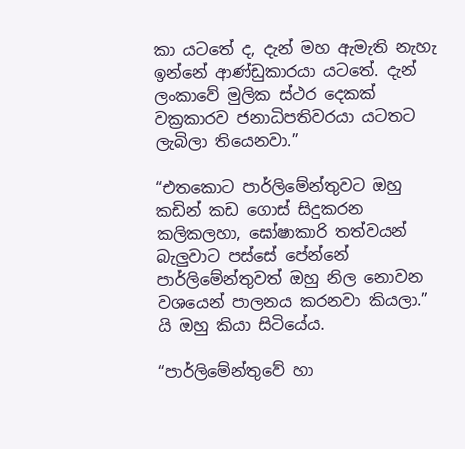කා යටතේ ද, දැන් මහ ඇමැති නැහැ ඉන්නේ ආණ්ඩුකාරයා යටතේ. දැන් ලංකාවේ මුලික ස්ථර දෙකක් වක්‍රකාරව ජනාධිපතිවරයා යටතට ලැබිලා තියෙනවා.”

“එතකොට පාර්ලිමේන්තුවට ඔහු කඩින් කඩ ගොස් සිදුකරන කලිකලහා, ඝෝෂාකාරි තත්වයන් බැලුවාට පස්සේ පේන්නේ පාර්ලිමේන්තුවත් ඔහු නිල නොවන වශයෙන් පාලනය කරනවා කියලා.” යි ඔහු කියා සිටියේය.

“පාර්ලිමේන්තුවේ හා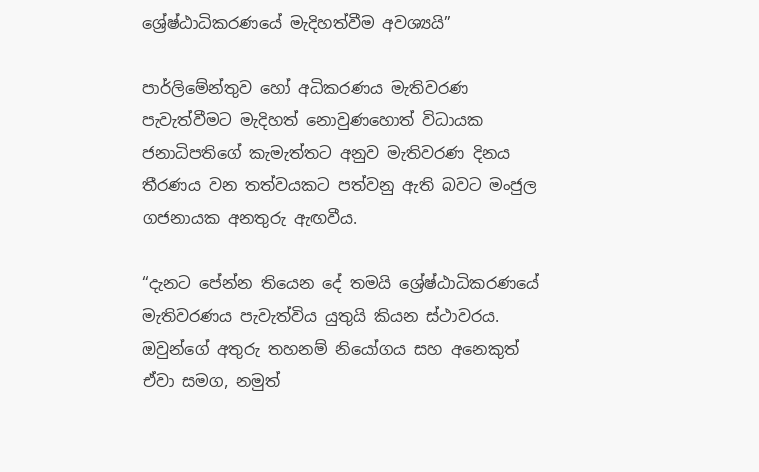ශ්‍රේෂ්ඨාධිකරණයේ මැදිහත්වීම අවශ්‍යයි”

පාර්ලිමේන්තුව හෝ අධිකරණය මැතිවරණ පැවැත්වීමට මැදිහත් නොවුණහොත් විධායක ජනාධිපතිගේ කැමැත්තට අනුව මැතිවරණ දිනය තීරණය වන තත්වයකට පත්වනු ඇති බවට මංජුල ගජනායක අනතුරු ඇඟවීය.

“දැනට පේන්න තියෙන දේ තමයි ශ්‍රේෂ්ඨාධිකරණයේ මැතිවරණය පැවැත්විය යුතුයි කියන ස්ථාවරය. ඔවුන්ගේ අතුරු තහනම් නියෝගය සහ අනෙකුත් ඒවා සමග, නමුත්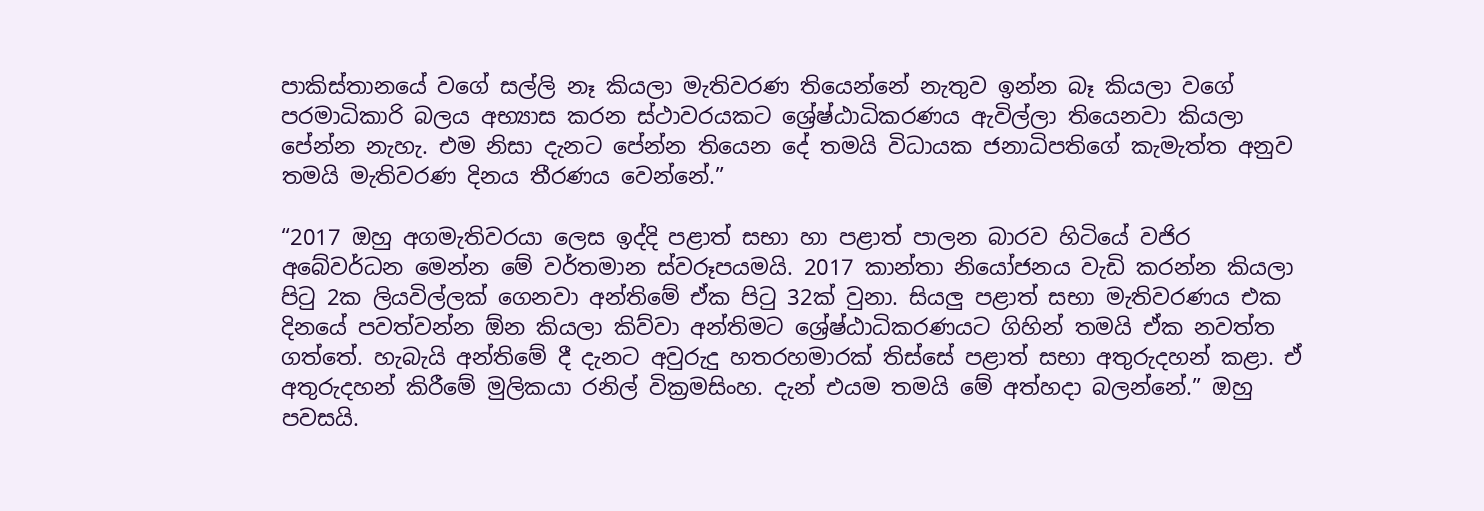පාකිස්තානයේ වගේ සල්ලි නෑ කියලා මැතිවරණ තියෙන්නේ නැතුව ඉන්න බෑ කියලා වගේ පරමාධිකාරි බලය අභ්‍යාස කරන ස්ථාවරයකට ශ්‍රේෂ්ඨාධිකරණය ඇවිල්ලා තියෙනවා කියලා පේන්න නැහැ. එම නිසා දැනට පේන්න තියෙන දේ තමයි විධායක ජනාධිපතිගේ කැමැත්ත අනුව තමයි මැතිවරණ දිනය තීරණය වෙන්නේ.”

“2017 ඔහු අගමැතිවරයා ලෙස ඉද්දි පළාත් සභා හා පළාත් පාලන බාරව හිටියේ වජිර අබේවර්ධන මෙන්න මේ වර්තමාන ස්වරූපයමයි. 2017 කාන්තා නියෝජනය වැඩි කරන්න කියලා පිටු 2ක ලියවිල්ලක් ගෙනවා අන්තිමේ ඒක පිටු 32ක් වුනා. සියලු පළාත් සභා මැතිවරණය එක දිනයේ පවත්වන්න ඕන කියලා කිව්වා අන්තිමට ශ්‍රේෂ්ඨාධිකරණයට ගිහින් තමයි ඒක නවත්ත ගත්තේ. හැබැයි අන්තිමේ දී දැනට අවුරුදු හතරහමාරක් තිස්සේ පළාත් සභා අතුරුදහන් කළා. ඒ අතුරුදහන් කිරීමේ මුලිකයා රනිල් වික්‍රමසිංහ. දැන් එයම තමයි මේ අත්හදා බලන්නේ.” ඔහු පවසයි.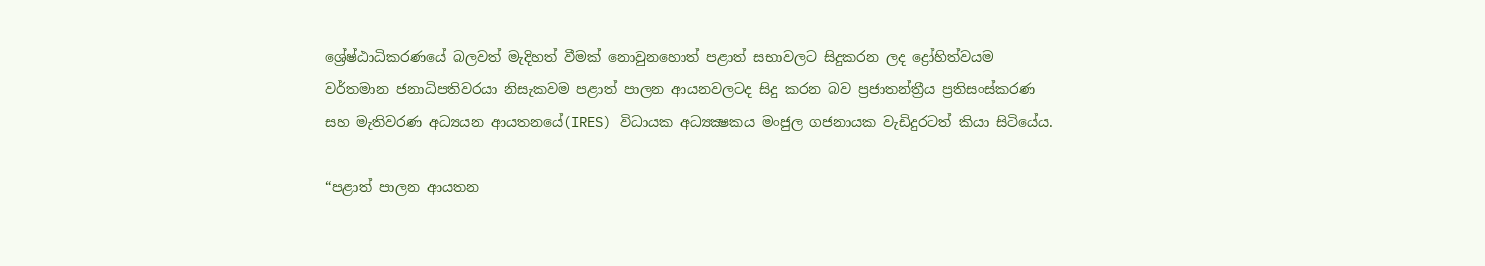ශ්‍රේෂ්ඨාධිකරණයේ බලවත් මැදිහත් වීමක් නොවුනහොත් පළාත් සභාවලට සිදුකරන ලද ද්‍රෝහිත්වයම වර්තමාන ජනාධිපතිවරයා නිසැකවම පළාත් පාලන ආයනවලටද සිදු කරන බව ප්‍රජාතන්ත්‍රීය ප්‍රතිසංස්කරණ සහ මැතිවරණ අධ්‍යයන ආයතනයේ(IRES) විධායක අධ්‍යක්‍ෂකය මංජුල ගජනායක වැඩිදුරටත් කියා සිටියේය.

“පළාත් පාලන ආයතන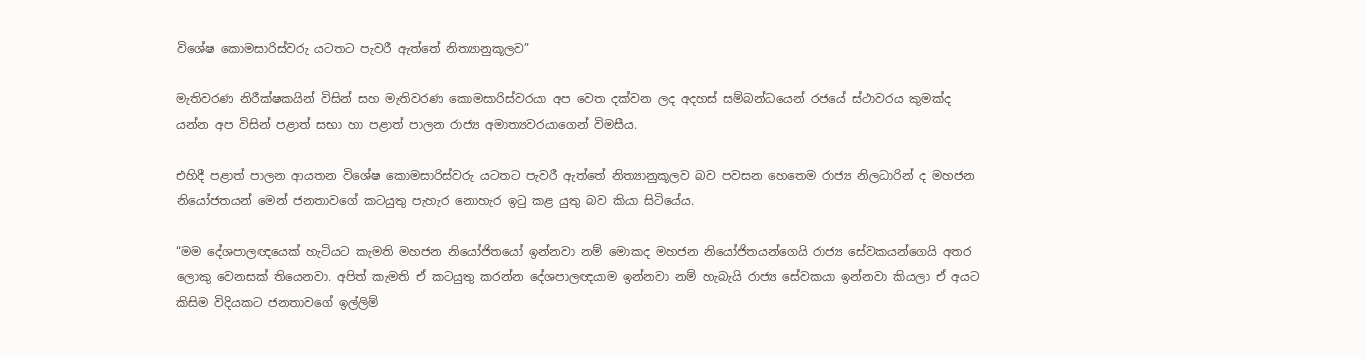විශේෂ කොමසාරිස්වරු යටතට පැවරී ඇත්තේ නිත්‍යානුකූලව”

මැතිවරණ නිරීක්ෂකයින් විසින් සහ මැතිවරණ කොමසාරිස්වරයා අප වෙත දක්වන ලද අදහස් සම්බන්ධයෙන් රජයේ ස්ථාවරය කුමක්ද යන්න අප විසින් පළාත් සභා හා පළාත් පාලන රාජ්‍ය අමාත්‍යවරයාගෙන් විමසීය.

එහිදී පළාත් පාලන ආයතන විශේෂ කොමසාරිස්වරු යටතට පැවරී ඇත්තේ නිත්‍යානුකූලව බව පවසන හෙතෙම රාජ්‍ය නිලධාරින් ද මහජන නියෝජතයන් මෙන් ජනතාවගේ කටයුතු පැහැර නොහැර ඉටු කළ යුතු බව කියා සිටියේය.

“මම දේශපාලඥයෙක් හැටියට කැමති මහජන නියෝජිතයෝ ඉන්නවා නම් මොකද මහජන නියෝජිතයන්ගෙයි රාජ්‍ය සේවකයන්ගෙයි අතර ලොකු වෙනසක් තියෙනවා. අපිත් කැමති ඒ කටයුතු කරන්න දේශපාලඥයාම ඉන්නවා නම් හැබැයි රාජ්‍ය සේවකයා ඉන්නවා කියලා ඒ අයට කිසිම විදියකට ජනතාවගේ ඉල්ලිම්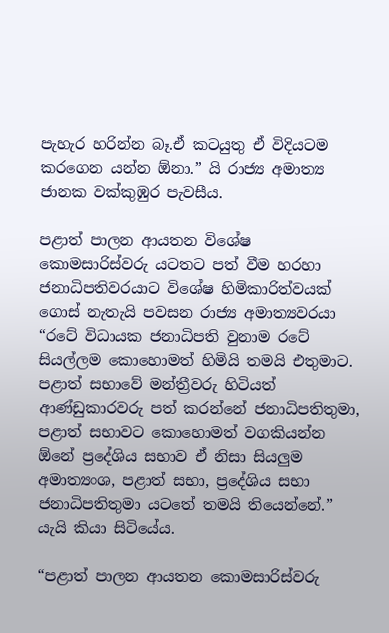පැහැර හරින්න බෑ.ඒ කටයුතු ඒ විදියටම කරගෙන යන්න ඕනා.” යි රාජ්‍ය අමාත්‍ය ජානක වක්කුඹුර පැවසීය.

පළාත් පාලන ආයතන විශේෂ කොමසාරිස්වරු යටතට පත් වීම හරහා ජනාධිපතිවරයාට විශේෂ හිමිකාරිත්වයක් ගොස් නැතැයි පවසන රාජ්‍ය අමාත්‍යවරයා “රටේ විධායක ජනාධිපති වුනාම රටේ සියල්ලම කොහොමත් හිමියි තමයි එතුමාට. පළාත් සභාවේ මන්ත්‍රීවරු හිටියත් ආණ්ඩුකාරවරු පත් කරන්නේ ජනාධිපතිතුමා, පළාත් සභාවට කොහොමත් වගකියන්න ඕනේ ප්‍රදේශිය සභාව ඒ නිසා සියලුම අමාත්‍යංශ, පළාත් සභා, ප්‍රදේශිය සභා ජනාධිපතිතුමා යටතේ තමයි තියෙන්නේ.” යැයි කියා සිටියේය.

“පළාත් පාලන ආයතන කොමසාරිස්වරු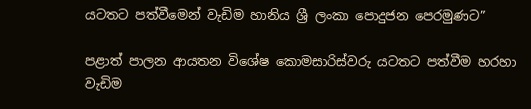යටතට පත්වීමෙන් වැඩිම හානිය ශ්‍රී ලංකා පොදුජන පෙරමුණට”

පළාත් පාලන ආයතන විශේෂ කොමසාරිස්වරු යටතට පත්වීම හරහා වැඩිම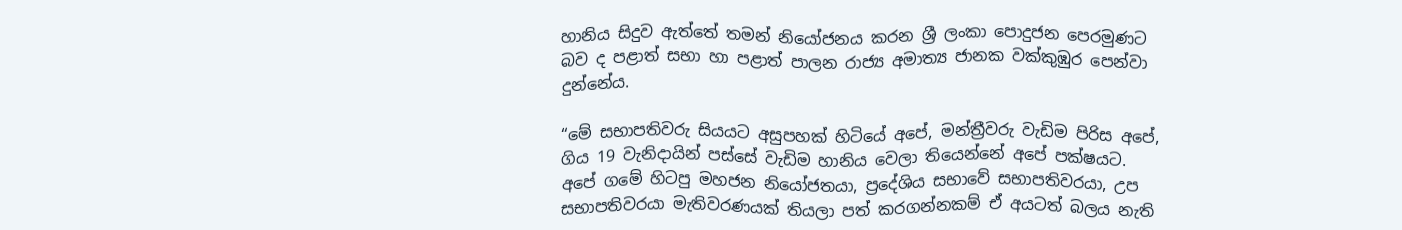හානිය සිදුව ඇත්තේ තමන් නියෝජනය කරන ශ්‍රී ලංකා පොදුජන පෙරමුණට බව ද පළාත් සභා හා පළාත් පාලන රාජ්‍ය අමාත්‍ය ජානක වක්කුඹුර පෙන්වා දුන්නේය.

“මේ සභාපතිවරු සියයට අසුපහක් හිටියේ අපේ, මන්ත්‍රීවරු වැඩිම පිරිස අපේ, ගිය 19 වැනිදායින් පස්සේ වැඩිම හානිය වෙලා තියෙන්නේ අපේ පක්ෂයට. අපේ ගමේ හිටපු මහජන නියෝජතයා, ප්‍රදේශිය සභාවේ සභාපතිවරයා, උප සභාපතිවරයා මැතිවරණයක් තියලා පත් කරගන්නකම් ඒ අයටත් බලය නැති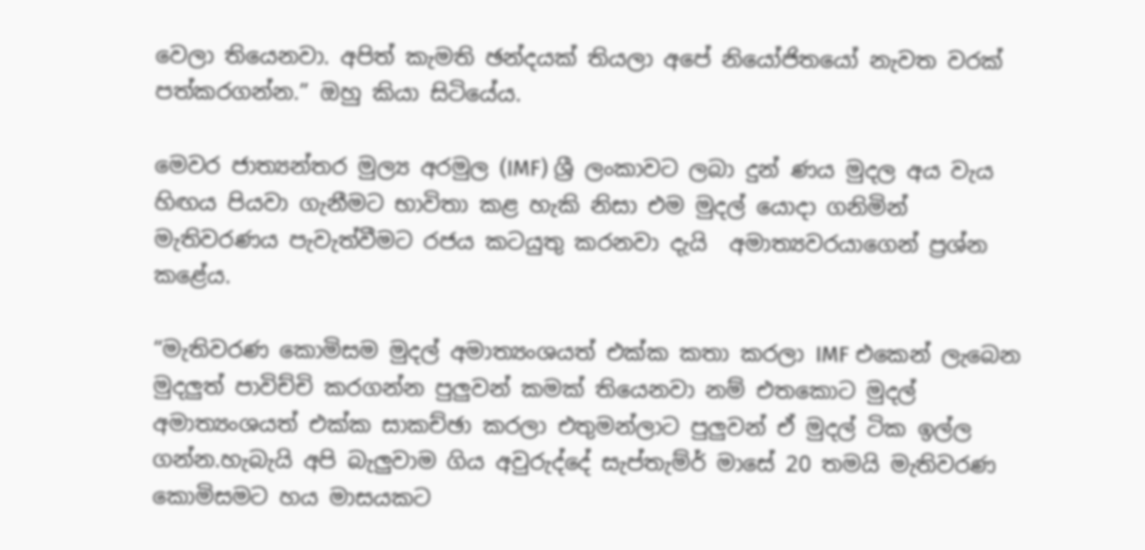වෙලා තියෙනවා. අපිත් කැමති ඡන්දයක් තියලා අපේ නියෝජිතයෝ නැවත වරක් පත්කරගන්න.” ඔහු කියා සිටියේය.

මෙවර ජාත්‍යන්තර මුල්‍ය අරමුල (IMF) ශ්‍රී ලංකාවට ලබා දුන් ණය මුදල අය වැය හිඟය පියවා ගැනීමට භාවිතා කළ හැකි නිසා එම මුදල් යොදා ගනිමින් මැතිවරණය පැවැත්වීමට රජය කටයුතු කරනවා දැයි  අමාත්‍යවරයාගෙන් ප්‍රශ්න කළේය.

“මැතිවරණ කොමිසම මුදල් අමාත්‍යංශයත් එක්ක කතා කරලා IMF එකෙන් ලැබෙන මුදලුත් පාවිච්චි කරගන්න පුලුවන් කමක් තියෙනවා නම් එතකොට මුදල් අමාත්‍යංශයත් එක්ක සාකච්ඡා කරලා එතුමන්ලාට පුලුවන් ඒ මුදල් ටික ඉල්ල ගන්න.හැබැයි අපි බැලුවාම ගිය අවුරුද්දේ සැප්තැම්ර් මාසේ 20 තමයි මැතිවරණ කොමිසමට හය මාසයකට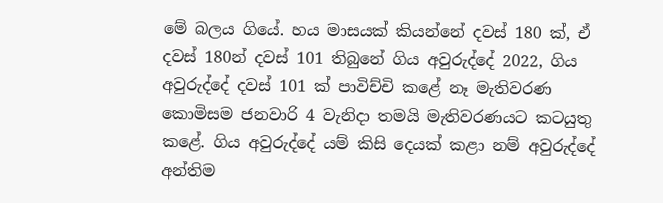මේ බලය ගියේ. හය මාසයක් කියන්නේ දවස් 180 ක්, ඒ දවස් 180න් දවස් 101 තිබුනේ ගිය අවුරුද්දේ 2022, ගිය අවුරුද්දේ දවස් 101 ක් පාවිච්චි කළේ නෑ මැතිවරණ කොමිසම ජනවාරි 4 වැනිදා තමයි මැතිවරණයට කටයුතු කළේ. ගිය අවුරුද්දේ යම් කිසි දෙයක් කළා නම් අවුරුද්දේ අන්තිම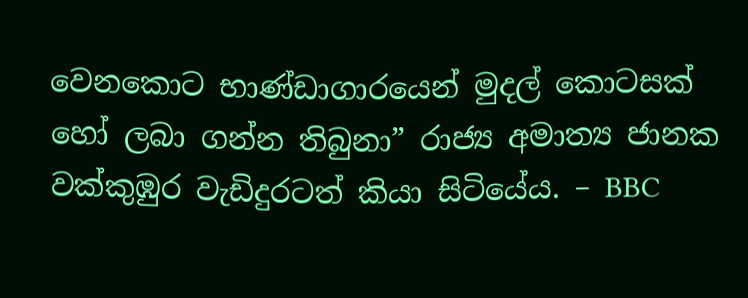වෙනකොට භාණ්ඩාගාරයෙන් මුදල් කොටසක් හෝ ලබා ගන්න තිබුනා” රාජ්‍ය අමාත්‍ය ජානක වක්කුඹුර වැඩිදුරටත් කියා සිටියේය. – BBC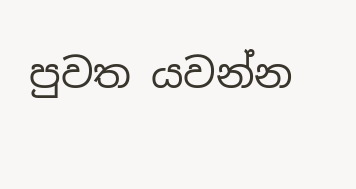පුවත යවන්න